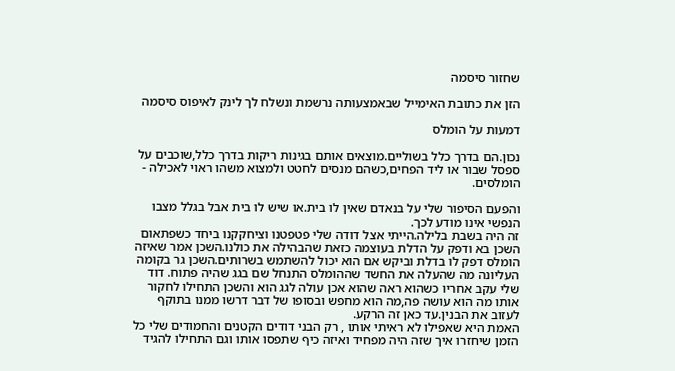שחזור סיסמה

הזן את כתובת האימייל שבאמצעותה נרשמת ונשלח לך לינק לאיפוס סיסמה

דמעות על הומלס

נכון.הם בדרך כלל בשוליים.מוצאים אותם בגינות ריקות בדרך כלל,שוכבים על ספסל שבור או ליד הפחים,כשהם מנסים לחטט ולמצוא משהו ראוי לאכילה - הומלסים.

והפעם הסיפור שלי על בנאדם שאין לו בית.או שיש לו בית אבל בגלל מצבו הנפשי אינו מודע לכך.
זה היה בשבת בלילה.הייתי אצל דודה שלי פטפטנו וציחקקנו ביחד כשפתאום השכן בא ודפק על הדלת בעוצמה כזאת שהבהילה את כולנו.השכן אמר שאיזה הומלס דפק לו בדלת וביקש אם הוא יכול להשתמש בשרותים.השכן גר בקומה העליונה מה שהעלה את החשד שההומלס התנחל שם בגג שהיה פתוח. דוד שלי עקב אחריו כשהוא ראה שהוא אכן עולה לגג הוא והשכן התחילו לחקור אותו מה הוא עושה פה,מה הוא מחפש ובסופו של דבר דרשו ממנו בתוקף לעזוב את הבנין.עד כאן זה הרקע.
האמת היא שאפילו לא ראיתי אותו , רק הבני דודים הקטנים והחמודים שלי כל הזמן שיחזרו איך שזה היה מפחיד ואיזה כיף שתפסו אותו וגם התחילו להגיד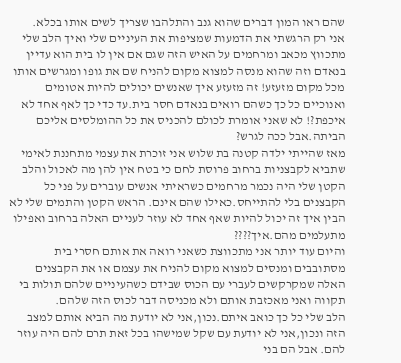שהם ראו המון דברים שהוא גנב והתלהבו שצריך לשים אותו בכלא.
אני רק הרגשתי את הדמעות שמציפות את העיניים שלי ואיך הלב שלי מתכווץ מכאב ומרחמים על האיש הזה שגם אם אין לו בית הוא עדיין בנאדם וזה שהוא מנסה למצוא מקום להניח שם את גופו ומגרשים אותו מכל מקום מזעזע! זה מזעזע איך שאנשים יכולים להיות אטומים ואנוכיים כל כך כשהם רואים בנאדם חסר בית.עד כדי כך לאף אחד לא איכפת?! לא שאני אומרת לכולם להכניס את כל ההומלסים אליכם הביתה.אבל ככה לגרש?
מאז שהייתי ילדה קטנה בת שלוש אני זוכרת את עצמי מתחננת לאימי שתביא לקבצניות ברחוב פרוסת לחם כי בטח אין להן מה לאכול והלב הקטן שלי היה נכמר מרחמים כשראיתי אנשים עוברים על פני כל הקבצנים בלי להתייחס.כאילו שהם אינם. הראש הקטן והתמים שלי לא הבין איך זה יכול להיות שאף אחד לא עוזר לעניים האלה ברחוב ואפילו מתעלמים מהם.איך????
והיום עוד יותר אני מתכווצת כשאני רואה את אותם חסרי בית מסתובבים ומנסים למצוא מקום להניח את עצמם או את הקבצנים האלה שמקרקשים לעברי עם הכוס שבידם כשהעיניים שלהם תולות בי תקווה ואני מאכזבת אותם ולא מכניסה דבר לכוס הזה שלהם.
הלב שלי כל כך כואב איתם.נכון,אני לא יודעת מה הביא אותם למצב הזה ונכון,אני לא יודעת עם שקל שמישהו בכל זאת תרם להם היה עוזר להם. אבל הם בני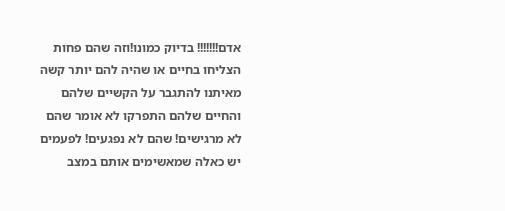אדם!!!!!!! בדיוק כמונו!וזה שהם פחות הצליחו בחיים או שהיה להם יותר קשה מאיתנו להתגבר על הקשיים שלהם והחיים שלהם התפרקו לא אומר שהם לא מרגישים! שהם לא נפגעים! לפעמים יש כאלה שמאשימים אותם במצב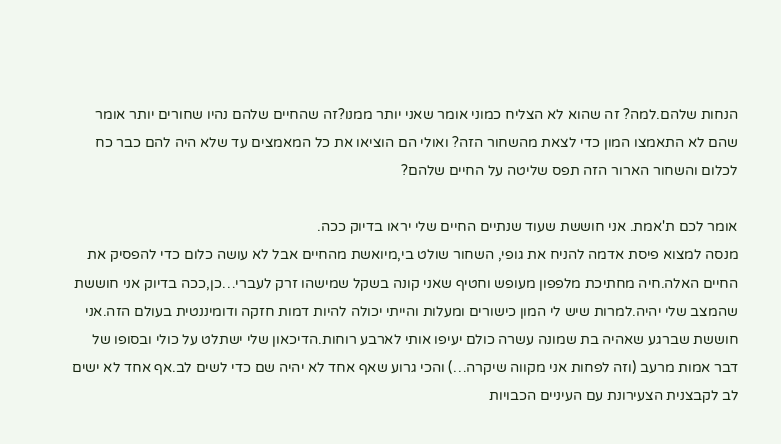הנחות שלהם.למה? זה שהוא לא הצליח כמוני אומר שאני יותר ממנו?זה שהחיים שלהם נהיו שחורים יותר אומר שהם לא התאמצו המון כדי לצאת מהשחור הזה? ואולי הם הוציאו את כל המאמצים עד שלא היה להם כבר כח לכלום והשחור הארור הזה תפס שליטה על החיים שלהם?

אומר לכם ת'אמת. אני חוששת שעוד שנתיים החיים שלי יראו בדיוק ככה.
מנסה למצוא פיסת אדמה להניח את גופי, השחור שולט בי,מיואשת מהחיים אבל לא עושה כלום כדי להפסיק את החיים האלה.חיה מחתיכת מלפפון מעופש וחטיף שאני קונה בשקל שמישהו זרק לעברי…כן,ככה בדיוק אני חוששת שהמצב שלי יהיה.למרות שיש לי המון כישורים ומעלות והייתי יכולה להיות דמות חזקה ודומיננטית בעולם הזה.אני חוששת שברגע שאהיה בת שמונה עשרה כולם יעיפו אותי לארבע רוחות.הדיכאון שלי ישתלט על כולי ובסופו של דבר אמות מרעב (וזה לפחות אני מקווה שיקרה…) והכי גרוע שאף אחד לא יהיה שם כדי לשים לב.אף אחד לא ישים לב לקבצנית הצעירונת עם העיניים הכבויות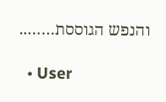והנפש הגוססת……..

  • User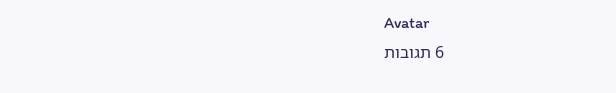Avatar
    6 תגובות